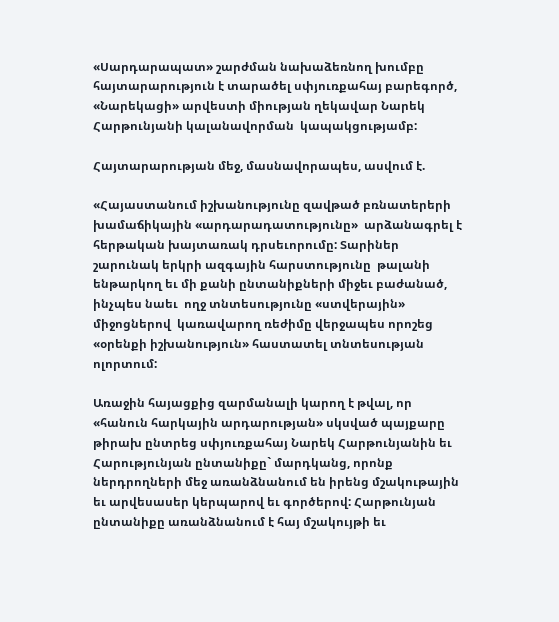«Սարդարապատ» շարժման նախաձեռնող խումբը հայտարարություն է տարածել սփյուռքահայ բարեգործ, «Նարեկացի» արվեստի միության ղեկավար Նարեկ Հարթունյանի կալանավորման  կապակցությամբ:

Հայտարարության մեջ, մասնավորապես, ասվում է.

«Հայաստանում իշխանությունը զավթած բռնատերերի խամաճիկային «արդարադատությունը»  արձանագրել է հերթական խայտառակ դրսեւորումը: Տարիներ շարունակ երկրի ազգային հարստությունը  թալանի ենթարկող եւ մի քանի ընտանիքների միջեւ բաժանած, ինչպես նաեւ  ողջ տնտեսությունը «ստվերային» միջոցներով  կառավարող ռեժիմը վերջապես որոշեց «օրենքի իշխանություն» հաստատել տնտեսության ոլորտում:

Առաջին հայացքից զարմանալի կարող է թվալ, որ «հանուն հարկային արդարության» սկսված պայքարը թիրախ ընտրեց սփյուռքահայ Նարեկ Հարթունյանին եւ Հարությունյան ընտանիքը` մարդկանց, որոնք   ներդրողների մեջ առանձնանում են իրենց մշակութային եւ արվեսասեր կերպարով եւ գործերով: Հարթունյան ընտանիքը առանձնանում է հայ մշակույթի եւ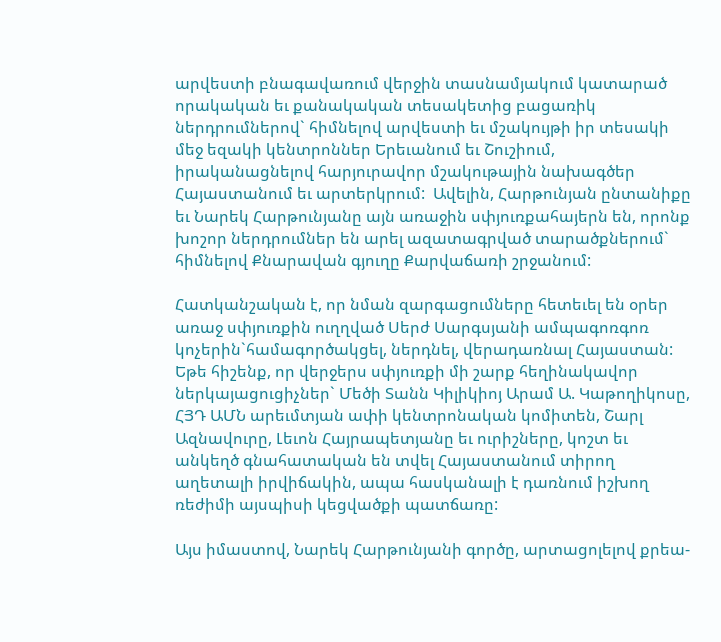արվեստի բնագավառում վերջին տասնամյակում կատարած  որակական եւ քանակական տեսակետից բացառիկ ներդրումներով` հիմնելով արվեստի եւ մշակույթի իր տեսակի մեջ եզակի կենտրոններ Երեւանում եւ Շուշիում, իրականացնելով հարյուրավոր մշակութային նախագծեր Հայաստանում եւ արտերկրում:  Ավելին, Հարթունյան ընտանիքը եւ Նարեկ Հարթունյանը այն առաջին սփյուռքահայերն են, որոնք խոշոր ներդրումներ են արել ազատագրված տարածքներում` հիմնելով Քնարավան գյուղը Քարվաճառի շրջանում:

Հատկանշական է, որ նման զարգացումները հետեւել են օրեր առաջ սփյուռքին ուղղված Սերժ Սարգսյանի ամպագոռգոռ կոչերին`համագործակցել, ներդնել, վերադառնալ Հայաստան: Եթե հիշենք, որ վերջերս սփյուռքի մի շարք հեղինակավոր ներկայացուցիչներ` Մեծի Տանն Կիլիկիոյ Արամ Ա. Կաթողիկոսը, ՀՅԴ ԱՄՆ արեւմտյան ափի կենտրոնական կոմիտեն, Շարլ Ազնավուրը, Լեւոն Հայրապետյանը եւ ուրիշները, կոշտ եւ անկեղծ գնահատական են տվել Հայաստանում տիրող աղետալի իրվիճակին, ապա հասկանալի է դառնում իշխող ռեժիմի այսպիսի կեցվածքի պատճառը:

Այս իմաստով, Նարեկ Հարթունյանի գործը, արտացոլելով քրեա-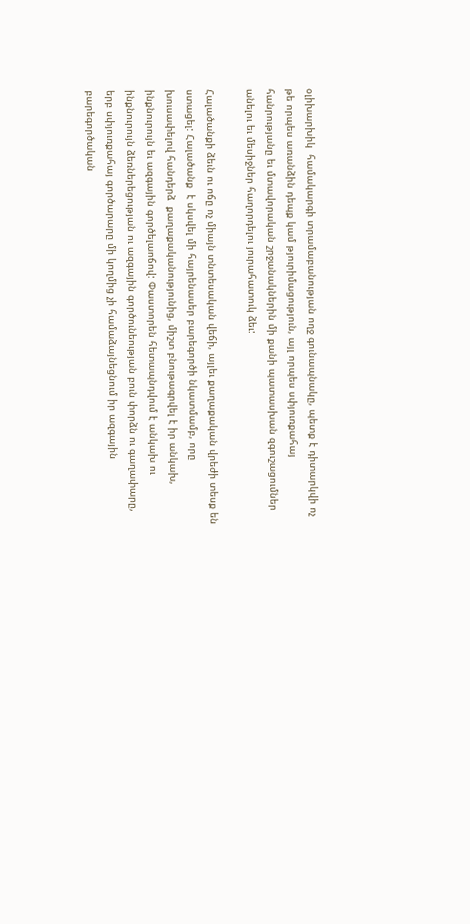օլիխարխիկ  համակարգի տրամաբանության ողջ գունապնակը, պետք է դիտարկվի ոչ թե որպես առանձին դեպք կամ թյուրիմացություն, այլ որպես սփյուռքահայ հանրությանը եւ մտավորական շրջանակներին մի քանի պատասխան զգուշացումներ անելու եւ մեսիջներ հաղորդելու յուրահատուկ ձեւ:

Հալածանքի ձեւն ու ոճը ոչ միայն տնտեսական վեճի, այլեւ քաղաքական վրեժի տեսք են ստացել: Հալածանք  է սկսվել մի հայրենասեր բարեգործի նկատմամբ, որը խուսափելով հանդերձ  քաղաքականությունից, միշտ բնութագրվել է իր անկախ, ինքնուրույն եւ ազգային գործելաոճով: Փաստորեն հետապնդվում է անկախ ու ինքնուրույն ձեռներեցության ու ազգային գործունեության բուն փորձն ու գաղափարը, երբ սփյուռքահայ գործարարը մի կողմից չի համաձայնեցնում իր ազգային բարեգործական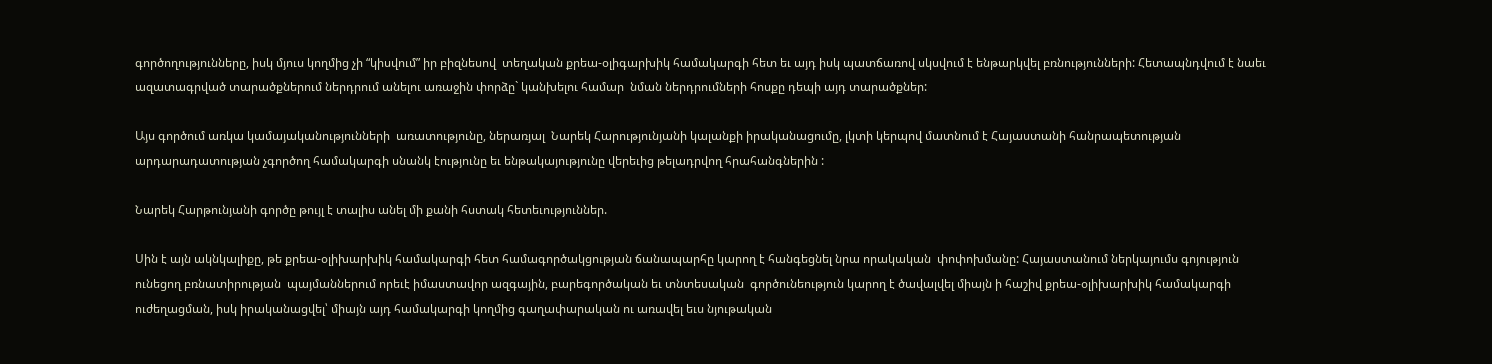գործողությունները, իսկ մյուս կողմից չի “կիսվում” իր բիզնեսով  տեղական քրեա-օլիգարխիկ համակարգի հետ եւ այդ իսկ պատճառով սկսվում է ենթարկվել բռնությունների: Հետապնդվում է նաեւ ազատագրված տարածքներում ներդրում անելու առաջին փորձը` կանխելու համար  նման ներդրումների հոսքը դեպի այդ տարածքներ:

Այս գործում առկա կամայականությունների  առատությունը, ներառյալ  Նարեկ Հարությունյանի կալանքի իրականացումը, լկտի կերպով մատնում է Հայաստանի հանրապետության արդարադատության չգործող համակարգի սնանկ էությունը եւ ենթակայությունը վերեւից թելադրվող հրահանգներին :

Նարեկ Հարթունյանի գործը թույլ է տալիս անել մի քանի հստակ հետեւություններ.

Սին է այն ակնկալիքը, թե քրեա-օլիխարխիկ համակարգի հետ համագործակցության ճանապարհը կարող է հանգեցնել նրա որակական  փոփոխմանը: Հայաստանում ներկայումս գոյություն ունեցող բռնատիրության  պայմաններում որեւէ իմաստավոր ազգային, բարեգործական եւ տնտեսական  գործունեություն կարող է ծավալվել միայն ի հաշիվ քրեա-օլիխարխիկ համակարգի ուժեղացման, իսկ իրականացվել՝ միայն այդ համակարգի կողմից գաղափարական ու առավել եւս նյութական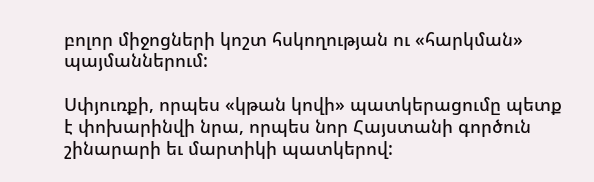բոլոր միջոցների կոշտ հսկողության ու «հարկման» պայմաններում:

Սփյուռքի, որպես «կթան կովի» պատկերացումը պետք է փոխարինվի նրա, որպես նոր Հայստանի գործուն շինարարի եւ մարտիկի պատկերով: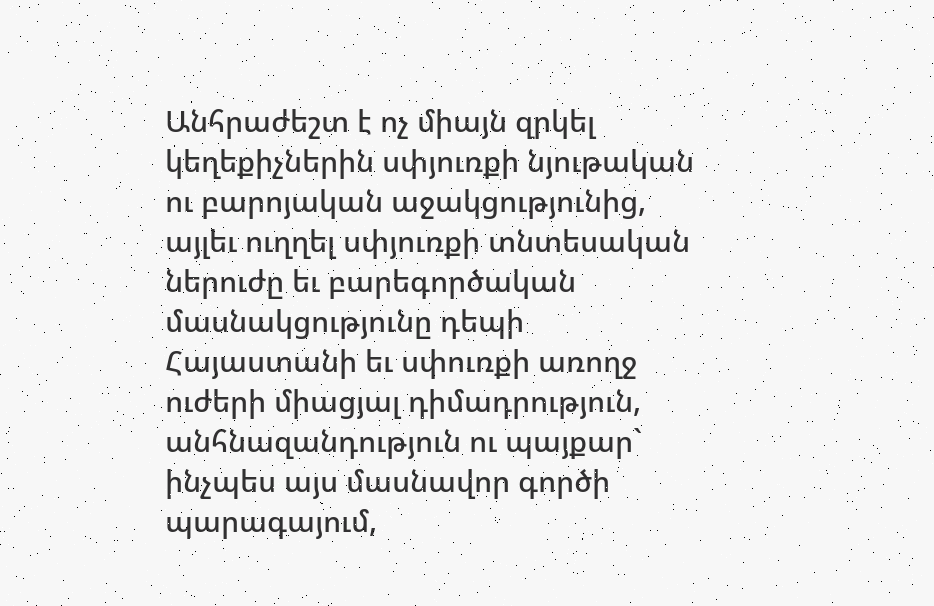Անհրաժեշտ է ոչ միայն զրկել կեղեքիչներին սփյուռքի նյութական ու բարոյական աջակցությունից, այլեւ ուղղել սփյուռքի տնտեսական ներուժը եւ բարեգործական մասնակցությունը դեպի Հայաստանի եւ սփուռքի առողջ ուժերի միացյալ դիմադրություն, անհնազանդություն ու պայքար` ինչպես այս մասնավոր գործի պարագայում,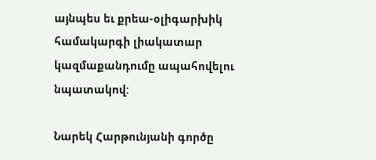այնպես եւ քրեա-օլիգարխիկ համակարգի լիակատար կազմաքանդումը ապահովելու նպատակով:

Նարեկ Հարթունյանի գործը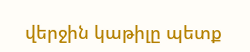վերջին կաթիլը պետք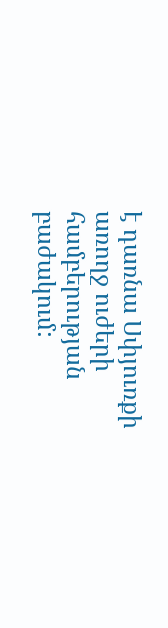է դառնա Սփյուռքի առողջ ուժերի համբերության բաժակում: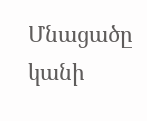Մնացածը կանի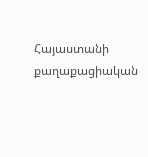Հայաստանի քաղաքացիական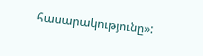հասարակությունը»: